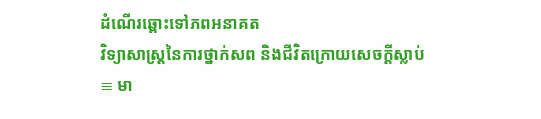ដំណើរឆ្ពោះទៅភពអនាគត
វិទ្យាសាស្ត្រនៃការថ្នាក់សព និងជីវិតក្រោយសេចក្តីស្លាប់
≡ មា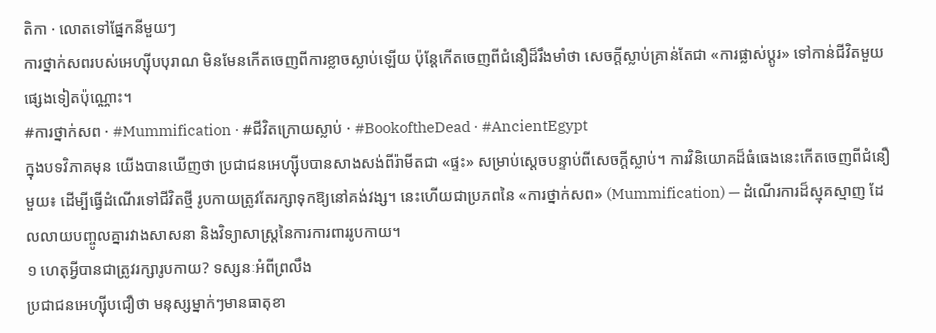តិកា · លោតទៅផ្នែកនីមួយៗ
ការថ្នាក់សពរបស់អេហ្ស៊ីបបុរាណ មិនមែនកើតចេញពីការខ្លាចស្លាប់ឡើយ ប៉ុន្តែកើតចេញពីជំនឿដ៏រឹងមាំថា សេចក្តីស្លាប់គ្រាន់តែជា «ការផ្លាស់ប្តូរ» ទៅកាន់ជីវិតមួយផ្សេងទៀតប៉ុណ្ណោះ។
#ការថ្នាក់សព · #Mummification · #ជីវិតក្រោយស្លាប់ · #BookoftheDead · #AncientEgypt
ក្នុងបទវិភាគមុន យើងបានឃើញថា ប្រជាជនអេហ្ស៊ីបបានសាងសង់ពីរ៉ាមីតជា «ផ្ទះ» សម្រាប់ស្តេចបន្ទាប់ពីសេចក្តីស្លាប់។ ការវិនិយោគដ៏ធំធេងនេះកើតចេញពីជំនឿមួយ៖ ដើម្បីធ្វើដំណើរទៅជីវិតថ្មី រូបកាយត្រូវតែរក្សាទុកឱ្យនៅគង់វង្ស។ នេះហើយជាប្រភពនៃ «ការថ្នាក់សព» (Mummification) — ដំណើរការដ៏ស្មុគស្មាញ ដែលលាយបញ្ចូលគ្នារវាងសាសនា និងវិទ្យាសាស្ត្រនៃការការពាររូបកាយ។
១ ហេតុអ្វីបានជាត្រូវរក្សារូបកាយ? ទស្សនៈអំពីព្រលឹង
ប្រជាជនអេហ្ស៊ីបជឿថា មនុស្សម្នាក់ៗមានធាតុខា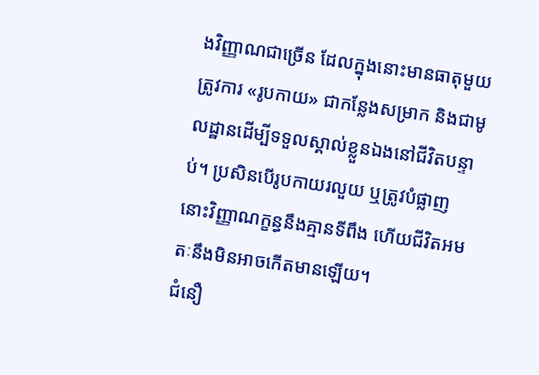ងវិញ្ញាណជាច្រើន ដែលក្នុងនោះមានធាតុមួយត្រូវការ «រូបកាយ» ជាកន្លែងសម្រាក និងជាមូលដ្ឋានដើម្បីទទួលស្គាល់ខ្លួនឯងនៅជីវិតបន្ទាប់។ ប្រសិនបើរូបកាយរលួយ ឬត្រូវបំផ្លាញ នោះវិញ្ញាណក្ខន្ធនឹងគ្មានទីពឹង ហើយជីវិតអមតៈនឹងមិនអាចកើតមានឡើយ។
ជំនឿ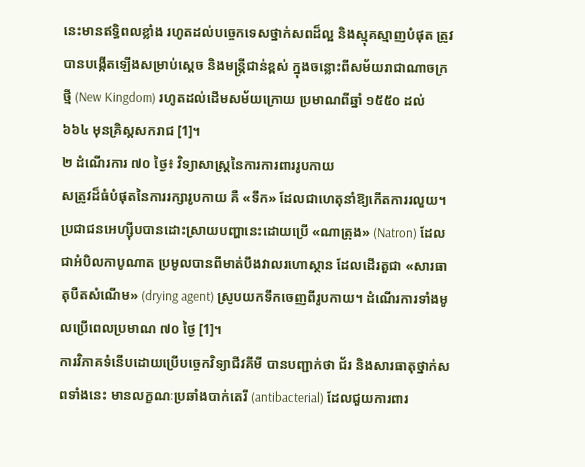នេះមានឥទ្ធិពលខ្លាំង រហូតដល់បច្ចេកទេសថ្នាក់សពដ៏ល្អ និងស្មុគស្មាញបំផុត ត្រូវបានបង្កើតឡើងសម្រាប់ស្តេច និងមន្ត្រីជាន់ខ្ពស់ ក្នុងចន្លោះពីសម័យរាជាណាចក្រថ្មី (New Kingdom) រហូតដល់ដើមសម័យក្រោយ ប្រមាណពីឆ្នាំ ១៥៥០ ដល់ ៦៦៤ មុនគ្រិស្តសករាជ [1]។
២ ដំណើរការ ៧០ ថ្ងៃ៖ វិទ្យាសាស្ត្រនៃការការពាររូបកាយ
សត្រូវដ៏ធំបំផុតនៃការរក្សារូបកាយ គឺ «ទឹក» ដែលជាហេតុនាំឱ្យកើតការរលួយ។ ប្រជាជនអេហ្ស៊ីបបានដោះស្រាយបញ្ហានេះដោយប្រើ «ណាត្រុង» (Natron) ដែលជាអំបិលកាបូណាត ប្រមូលបានពីមាត់បឹងវាលរហោស្ថាន ដែលដើរតួជា «សារធាតុបឺតសំណើម» (drying agent) ស្រូបយកទឹកចេញពីរូបកាយ។ ដំណើរការទាំងមូលប្រើពេលប្រមាណ ៧០ ថ្ងៃ [1]។
ការវិភាគទំនើបដោយប្រើបច្ចេកវិទ្យាជីវគីមី បានបញ្ជាក់ថា ជ័រ និងសារធាតុថ្នាក់សពទាំងនេះ មានលក្ខណៈប្រឆាំងបាក់តេរី (antibacterial) ដែលជួយការពារ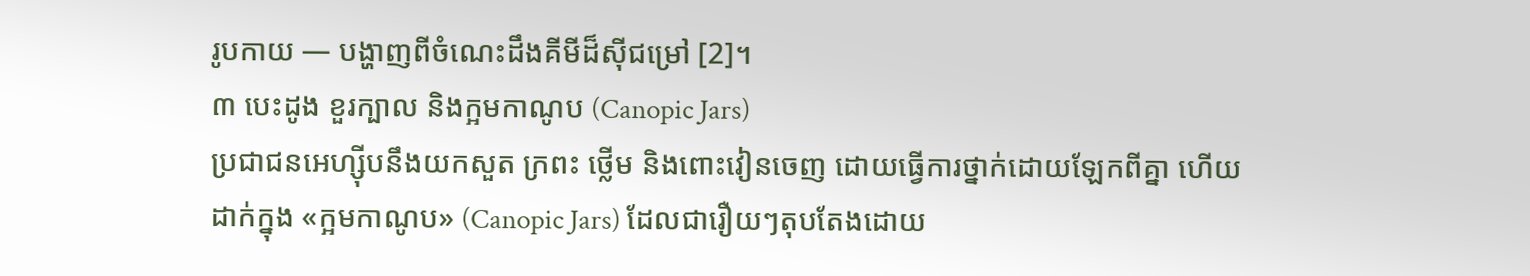រូបកាយ — បង្ហាញពីចំណេះដឹងគីមីដ៏ស៊ីជម្រៅ [2]។
៣ បេះដូង ខួរក្បាល និងក្អមកាណូប (Canopic Jars)
ប្រជាជនអេហ្ស៊ីបនឹងយកសួត ក្រពះ ថ្លើម និងពោះវៀនចេញ ដោយធ្វើការថ្នាក់ដោយឡែកពីគ្នា ហើយដាក់ក្នុង «ក្អមកាណូប» (Canopic Jars) ដែលជារឿយៗតុបតែងដោយ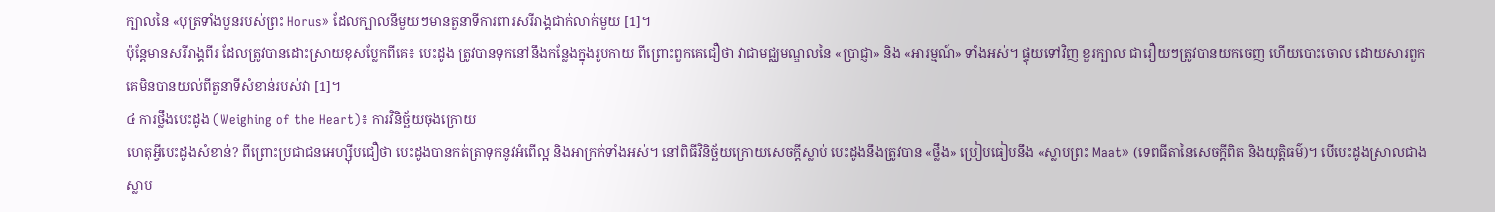ក្បាលនៃ «បុត្រទាំងបួនរបស់ព្រះ Horus» ដែលក្បាលនីមួយៗមានតួនាទីការពារសរីរាង្គជាក់លាក់មួយ [1]។
ប៉ុន្តែមានសរីរាង្គពីរ ដែលត្រូវបានដោះស្រាយខុសប្លែកពីគេ៖ បេះដូង ត្រូវបានទុកនៅនឹងកន្លែងក្នុងរូបកាយ ពីព្រោះពួកគេជឿថា វាជាមជ្ឈមណ្ឌលនៃ «ប្រាជ្ញា» និង «អារម្មណ៍» ទាំងអស់។ ផ្ទុយទៅវិញ ខួរក្បាល ជារឿយៗត្រូវបានយកចេញ ហើយបោះចោល ដោយសារពួកគេមិនបានយល់ពីតួនាទីសំខាន់របស់វា [1]។
៤ ការថ្លឹងបេះដូង (Weighing of the Heart)៖ ការវិនិច្ឆ័យចុងក្រោយ
ហេតុអ្វីបេះដូងសំខាន់? ពីព្រោះប្រជាជនអេហ្ស៊ីបជឿថា បេះដូងបានកត់ត្រាទុកនូវអំពើល្អ និងអាក្រក់ទាំងអស់។ នៅពិធីវិនិច្ឆ័យក្រោយសេចក្តីស្លាប់ បេះដូងនឹងត្រូវបាន «ថ្លឹង» ប្រៀបធៀបនឹង «ស្លាបព្រះ Maat» (ទេពធីតានៃសេចក្តីពិត និងយុត្តិធម៌)។ បើបេះដូងស្រាលជាងស្លាប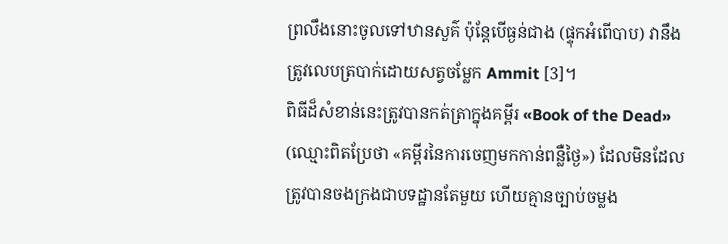ព្រលឹងនោះចូលទៅឋានសួគ៌ ប៉ុន្តែបើធ្ងន់ជាង (ផ្ទុកអំពើបាប) វានឹងត្រូវលេបត្របាក់ដោយសត្វចម្លែក Ammit [3]។
ពិធីដ៏សំខាន់នេះត្រូវបានកត់ត្រាក្នុងគម្ពីរ «Book of the Dead» (ឈ្មោះពិតប្រែថា «គម្ពីរនៃការចេញមកកាន់ពន្លឺថ្ងៃ») ដែលមិនដែលត្រូវបានចងក្រងជាបទដ្ឋានតែមួយ ហើយគ្មានច្បាប់ចម្លង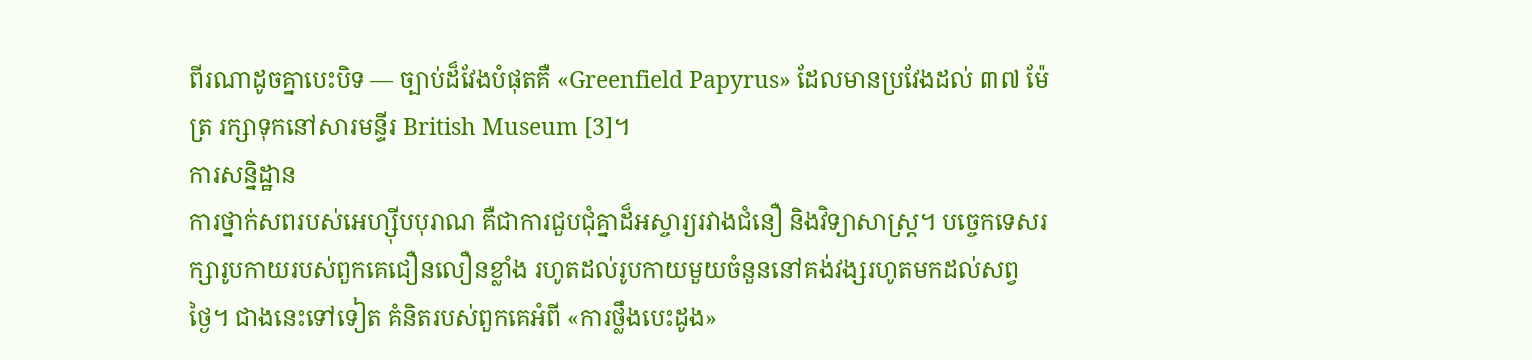ពីរណាដូចគ្នាបេះបិទ — ច្បាប់ដ៏វែងបំផុតគឺ «Greenfield Papyrus» ដែលមានប្រវែងដល់ ៣៧ ម៉ែត្រ រក្សាទុកនៅសារមន្ទីរ British Museum [3]។
ការសន្និដ្ឋាន
ការថ្នាក់សពរបស់អេហ្ស៊ីបបុរាណ គឺជាការជួបជុំគ្នាដ៏អស្ចារ្យរវាងជំនឿ និងវិទ្យាសាស្ត្រ។ បច្ចេកទេសរក្សារូបកាយរបស់ពួកគេជឿនលឿនខ្លាំង រហូតដល់រូបកាយមួយចំនួននៅគង់វង្សរហូតមកដល់សព្វថ្ងៃ។ ជាងនេះទៅទៀត គំនិតរបស់ពួកគេអំពី «ការថ្លឹងបេះដូង»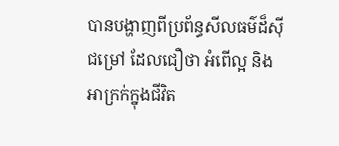បានបង្ហាញពីប្រព័ន្ធសីលធម៌ដ៏ស៊ីជម្រៅ ដែលជឿថា អំពើល្អ និងអាក្រក់ក្នុងជីវិត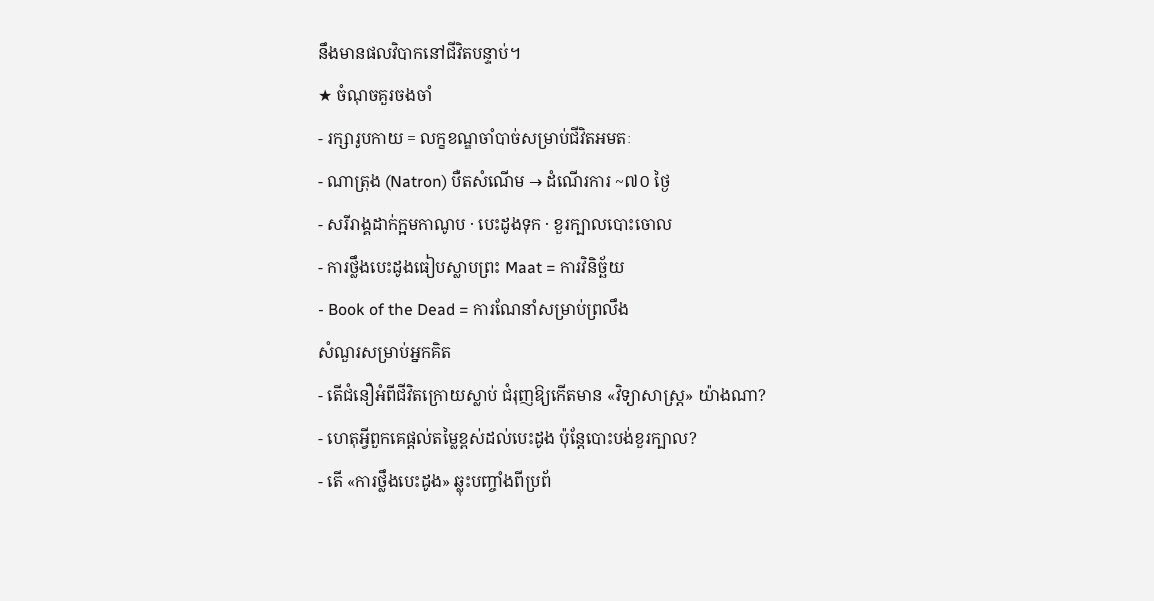នឹងមានផលវិបាកនៅជីវិតបន្ទាប់។
★ ចំណុចគួរចងចាំ
- រក្សារូបកាយ = លក្ខខណ្ឌចាំបាច់សម្រាប់ជីវិតអមតៈ
- ណាត្រុង (Natron) បឺតសំណើម → ដំណើរការ ~៧០ ថ្ងៃ
- សរីរាង្គដាក់ក្អមកាណូប · បេះដូងទុក · ខួរក្បាលបោះចោល
- ការថ្លឹងបេះដូងធៀបស្លាបព្រះ Maat = ការវិនិច្ឆ័យ
- Book of the Dead = ការណែនាំសម្រាប់ព្រលឹង
សំណួរសម្រាប់អ្នកគិត
- តើជំនឿអំពីជីវិតក្រោយស្លាប់ ជំរុញឱ្យកើតមាន «វិទ្យាសាស្ត្រ» យ៉ាងណា?
- ហេតុអ្វីពួកគេផ្តល់តម្លៃខ្ពស់ដល់បេះដូង ប៉ុន្តែបោះបង់ខួរក្បាល?
- តើ «ការថ្លឹងបេះដូង» ឆ្លុះបញ្ចាំងពីប្រព័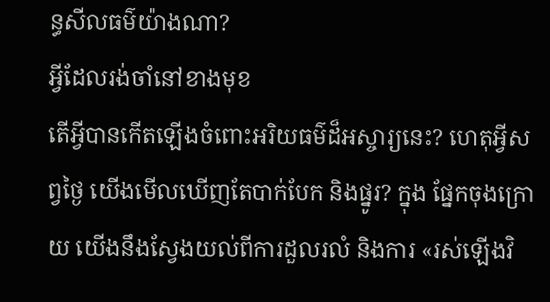ន្ធសីលធម៌យ៉ាងណា?
អ្វីដែលរង់ចាំនៅខាងមុខ
តើអ្វីបានកើតឡើងចំពោះអរិយធម៌ដ៏អស្ចារ្យនេះ? ហេតុអ្វីសព្វថ្ងៃ យើងមើលឃើញតែបាក់បែក និងផ្នូរ? ក្នុង ផ្នែកចុងក្រោយ យើងនឹងស្វែងយល់ពីការដួលរលំ និងការ «រស់ឡើងវិ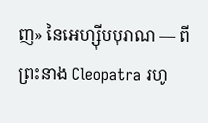ញ» នៃអេហ្ស៊ីបបុរាណ — ពីព្រះនាង Cleopatra រហូ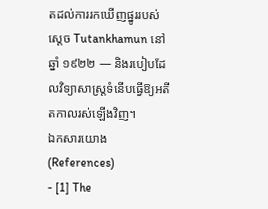តដល់ការរកឃើញផ្នូររបស់ស្តេច Tutankhamun នៅឆ្នាំ ១៩២២ — និងរបៀបដែលវិទ្យាសាស្ត្រទំនើបធ្វើឱ្យអតីតកាលរស់ឡើងវិញ។
ឯកសារយោង (References)
- [1] The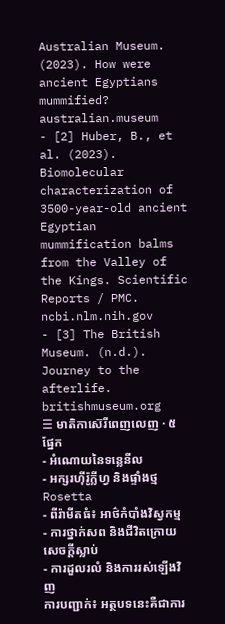Australian Museum. (2023). How were ancient Egyptians mummified? australian.museum
- [2] Huber, B., et al. (2023). Biomolecular characterization of 3500-year-old ancient Egyptian mummification balms from the Valley of the Kings. Scientific Reports / PMC. ncbi.nlm.nih.gov
- [3] The British Museum. (n.d.). Journey to the afterlife. britishmuseum.org
☰ មាតិកាស៊េរីពេញលេញ · ៥ ផ្នែក
- អំណោយនៃទន្លេនីល
- អក្សរហ៊ីរ៉ូក្លីហ្វ និងផ្ទាំងថ្ម Rosetta
- ពីរ៉ាមីតធំ៖ អាថ៌កំបាំងវិស្វកម្ម
- ការថ្នាក់សព និងជីវិតក្រោយសេចក្តីស្លាប់
- ការដួលរលំ និងការរស់ឡើងវិញ
ការបញ្ជាក់៖ អត្ថបទនេះគឺជាការ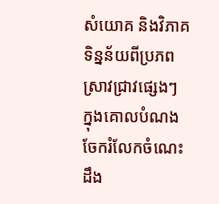សំយោគ និងវិភាគទិន្នន័យពីប្រភពស្រាវជ្រាវផ្សេងៗ ក្នុងគោលបំណងចែករំលែកចំណេះដឹង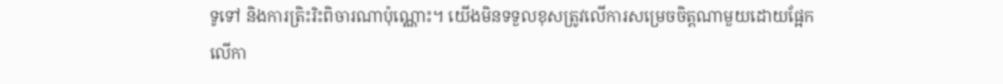ទូទៅ និងការត្រិះរិះពិចារណាប៉ុណ្ណោះ។ យើងមិនទទួលខុសត្រូវលើការសម្រេចចិត្តណាមួយដោយផ្អែកលើកា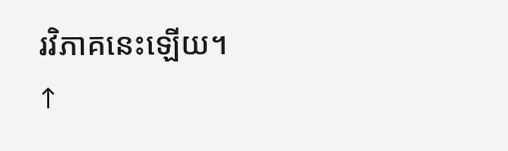រវិភាគនេះឡើយ។
↑